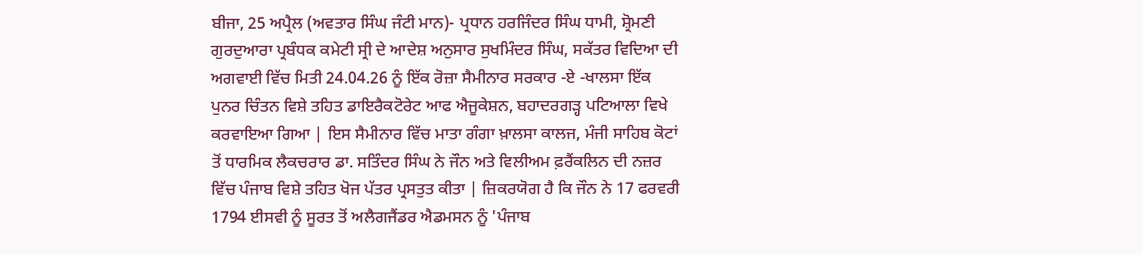ਬੀਜਾ, 25 ਅਪ੍ਰੈਲ (ਅਵਤਾਰ ਸਿੰਘ ਜੰਟੀ ਮਾਨ)- ਪ੍ਰਧਾਨ ਹਰਜਿੰਦਰ ਸਿੰਘ ਧਾਮੀ, ਸ਼੍ਰੋਮਣੀ ਗੁਰਦੁਆਰਾ ਪ੍ਰਬੰਧਕ ਕਮੇਟੀ ਸ੍ਰੀ ਦੇ ਆਦੇਸ਼ ਅਨੁਸਾਰ ਸੁਖਮਿੰਦਰ ਸਿੰਘ, ਸਕੱਤਰ ਵਿਦਿਆ ਦੀ ਅਗਵਾਈ ਵਿੱਚ ਮਿਤੀ 24.04.26 ਨੂੰ ਇੱਕ ਰੋਜ਼ਾ ਸੈਮੀਨਾਰ ਸਰਕਾਰ -ਏ -ਖਾਲਸਾ ਇੱਕ ਪੁਨਰ ਚਿੰਤਨ ਵਿਸ਼ੇ ਤਹਿਤ ਡਾਇਰੈਕਟੋਰੇਟ ਆਫ ਐਜੂਕੇਸ਼ਨ, ਬਹਾਦਰਗੜ੍ਹ ਪਟਿਆਲਾ ਵਿਖੇ ਕਰਵਾਇਆ ਗਿਆ | ਇਸ ਸੈਮੀਨਾਰ ਵਿੱਚ ਮਾਤਾ ਗੰਗਾ ਖ਼ਾਲਸਾ ਕਾਲਜ, ਮੰਜੀ ਸਾਹਿਬ ਕੋਟਾਂ ਤੋਂ ਧਾਰਮਿਕ ਲੈਕਚਰਾਰ ਡਾ. ਸਤਿੰਦਰ ਸਿੰਘ ਨੇ ਜੌਨ ਅਤੇ ਵਿਲੀਅਮ ਫ਼ਰੈਂਕਲਿਨ ਦੀ ਨਜ਼ਰ ਵਿੱਚ ਪੰਜਾਬ ਵਿਸ਼ੇ ਤਹਿਤ ਖੋਜ ਪੱਤਰ ਪ੍ਰਸਤੁਤ ਕੀਤਾ | ਜ਼ਿਕਰਯੋਗ ਹੈ ਕਿ ਜੌਨ ਨੇ 17 ਫਰਵਰੀ 1794 ਈਸਵੀ ਨੂੰ ਸੂਰਤ ਤੋਂ ਅਲੈਗਜੈਂਡਰ ਐਡਮਸਨ ਨੂੰ 'ਪੰਜਾਬ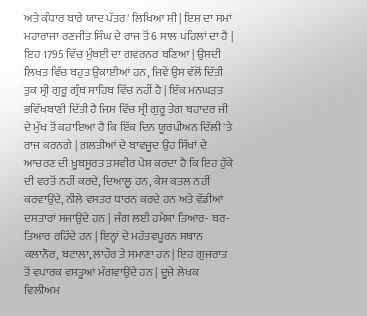ਅਤੇ ਕੰਧਾਰ ਬਾਰੇ ਯਾਦ ਪੱਤਰ' ਲਿਖਿਆ ਸੀ | ਇਸ ਦਾ ਸਮਾਂ ਮਹਾਰਾਜਾ ਰਣਜੀਤ ਸਿੰਘ ਦੇ ਰਾਜ ਤੋਂ 6 ਸਾਲ ਪਹਿਲਾਂ ਦਾ ਹੈ | ਇਹ 1795 ਵਿੱਚ ਮੁੰਬਈ ਦਾ ਗਵਰਨਰ ਬਣਿਆ | ਉਸਦੀ ਲਿਖਤ ਵਿੱਚ ਬਹੁਤ ਉਕਾਈਆਂ ਹਨ, ਜਿਵੇਂ ਉਸ ਵੱਲੋਂ ਦਿੱਤੀ ਤੁਕ ਸ੍ਰੀ ਗੁਰੂ ਗ੍ਰੰਥ ਸਾਹਿਬ ਵਿੱਚ ਨਹੀਂ ਹੈ | ਇੱਕ ਮਨਘੜਤ ਭਵਿੱਖਬਾਣੀ ਦਿੱਤੀ ਹੈ ਜਿਸ ਵਿੱਚ ਸ੍ਰੀ ਗੁਰੂ ਤੇਗ ਬਹਾਦਰ ਜੀ ਦੇ ਮੁੱਖ ਤੋਂ ਕਹਾਇਆ ਹੈ ਕਿ ਇੱਕ ਦਿਨ ਯੂਰਪੀਅਨ ਦਿੱਲੀ 'ਤੇ ਰਾਜ ਕਰਨਗੇ | ਗ਼ਲਤੀਆਂ ਦੇ ਬਾਵਜੂਦ ਉਹ ਸਿੱਖਾਂ ਦੇ ਆਚਰਣ ਦੀ ਖ਼ੂਬਸੂਰਤ ਤਸਵੀਰ ਪੇਸ਼ ਕਰਦਾ ਹੈ ਕਿ ਇਹ ਹੁੱਕੇ ਦੀ ਵਰਤੋਂ ਨਹੀਂ ਕਰਦੇ, ਦਿਆਲੂ ਹਨ, ਕੇਸ ਕਤਲ ਨਹੀਂ ਕਰਵਾਉਂਦੇ, ਨੀਲੇ ਵਸਤਰ ਧਾਰਨ ਕਰਦੇ ਹਨ ਅਤੇ ਵੱਡੀਆਂ ਦਸਤਾਰਾਂ ਸਜਾਉਂਦੇ ਹਨ | ਜੰਗ ਲਈ ਹਮੇਸ਼ਾ ਤਿਆਰ- ਬਰ- ਤਿਆਰ ਰਹਿੰਦੇ ਹਨ | ਇਨ੍ਹਾਂ ਦੇ ਮਹੱਤਵਪੂਰਨ ਸਥਾਨ ਕਲਾਨੌਰ, ਬਟਾਲਾ, ਲਾਹੌਰ ਤੇ ਸਮਾਣਾ ਹਨ | ਇਹ ਗੁਜਰਾਤ ਤੋਂ ਵਪਾਰਕ ਵਸਤੂਆਂ ਮੰਗਵਾਉਂਦੇ ਹਨ | ਦੂਜੇ ਲੇਖਕ ਵਿਲੀਅਮ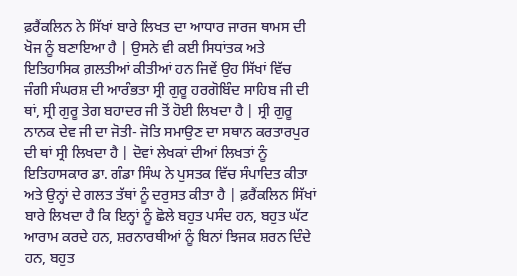ਫ਼ਰੈਂਕਲਿਨ ਨੇ ਸਿੱਖਾਂ ਬਾਰੇ ਲਿਖਤ ਦਾ ਆਧਾਰ ਜਾਰਜ ਥਾਮਸ ਦੀ ਖੋਜ ਨੂੰ ਬਣਾਇਆ ਹੈ | ਉਸਨੇ ਵੀ ਕਈ ਸਿਧਾਂਤਕ ਅਤੇ ਇਤਿਹਾਸਿਕ ਗ਼ਲਤੀਆਂ ਕੀਤੀਆਂ ਹਨ ਜਿਵੇਂ ਉਹ ਸਿੱਖਾਂ ਵਿੱਚ ਜੰਗੀ ਸੰਘਰਸ਼ ਦੀ ਆਰੰਭਤਾ ਸ੍ਰੀ ਗੁਰੂ ਹਰਗੋਬਿੰਦ ਸਾਹਿਬ ਜੀ ਦੀ ਥਾਂ, ਸ੍ਰੀ ਗੁਰੂ ਤੇਗ ਬਹਾਦਰ ਜੀ ਤੋਂ ਹੋਈ ਲਿਖਦਾ ਹੈ | ਸ੍ਰੀ ਗੁਰੂ ਨਾਨਕ ਦੇਵ ਜੀ ਦਾ ਜੋਤੀ- ਜੋਤਿ ਸਮਾਉਣ ਦਾ ਸਥਾਨ ਕਰਤਾਰਪੁਰ ਦੀ ਥਾਂ ਸ੍ਰੀ ਲਿਖਦਾ ਹੈ | ਦੋਵਾਂ ਲੇਖਕਾਂ ਦੀਆਂ ਲਿਖਤਾਂ ਨੂੰ ਇਤਿਹਾਸਕਾਰ ਡਾ. ਗੰਡਾ ਸਿੰਘ ਨੇ ਪੁਸਤਕ ਵਿੱਚ ਸੰਪਾਦਿਤ ਕੀਤਾ ਅਤੇ ਉਨ੍ਹਾਂ ਦੇ ਗਲਤ ਤੱਥਾਂ ਨੂੰ ਦਰੁਸਤ ਕੀਤਾ ਹੈ | ਫ਼ਰੈਂਕਲਿਨ ਸਿੱਖਾਂ ਬਾਰੇ ਲਿਖਦਾ ਹੈ ਕਿ ਇਨ੍ਹਾਂ ਨੂੰ ਛੋਲੇ ਬਹੁਤ ਪਸੰਦ ਹਨ, ਬਹੁਤ ਘੱਟ ਆਰਾਮ ਕਰਦੇ ਹਨ, ਸ਼ਰਨਾਰਥੀਆਂ ਨੂੰ ਬਿਨਾਂ ਝਿਜਕ ਸ਼ਰਨ ਦਿੰਦੇ ਹਨ, ਬਹੁਤ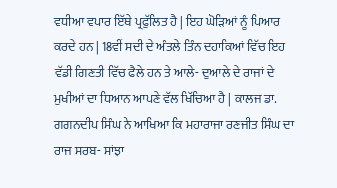ਵਧੀਆ ਵਪਾਰ ਇੱਥੇ ਪ੍ਰਫੁੱਲਿਤ ਹੈ | ਇਹ ਘੋੜਿਆਂ ਨੂੰ ਪਿਆਰ ਕਰਦੇ ਹਨ | 18ਵੀਂ ਸਦੀ ਦੇ ਅੰਤਲੇ ਤਿੰਨ ਦਹਾਕਿਆਂ ਵਿੱਚ ਇਹ ਵੱਡੀ ਗਿਣਤੀ ਵਿੱਚ ਫੈਲੇ ਹਨ ਤੇ ਆਲੇ- ਦੁਆਲੇ ਦੇ ਰਾਜਾਂ ਦੇ ਮੁਖੀਆਂ ਦਾ ਧਿਆਨ ਆਪਣੇ ਵੱਲ ਖਿੱਚਿਆ ਹੈ | ਕਾਲਜ ਡਾ. ਗਗਨਦੀਪ ਸਿੰਘ ਨੇ ਆਖਿਆ ਕਿ ਮਹਾਰਾਜਾ ਰਣਜੀਤ ਸਿੰਘ ਦਾ ਰਾਜ ਸਰਬ- ਸਾਂਝਾ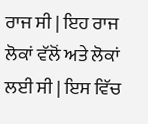ਰਾਜ ਸੀ | ਇਹ ਰਾਜ ਲੋਕਾਂ ਵੱਲੋਂ ਅਤੇ ਲੋਕਾਂ ਲਈ ਸੀ | ਇਸ ਵਿੱਚ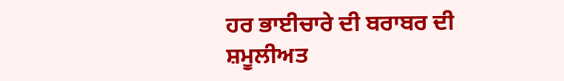ਹਰ ਭਾਈਚਾਰੇ ਦੀ ਬਰਾਬਰ ਦੀ ਸ਼ਮੂਲੀਅਤ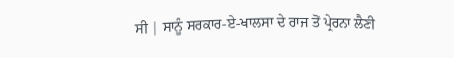ਸੀ | ਸਾਨੂੰ ਸਰਕਾਰ-ਏ-ਖਾਲਸਾ ਦੇ ਰਾਜ ਤੋਂ ਪ੍ਰੇਰਨਾ ਲੈਣੀ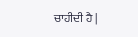ਚਾਹੀਦੀ ਹੈ |